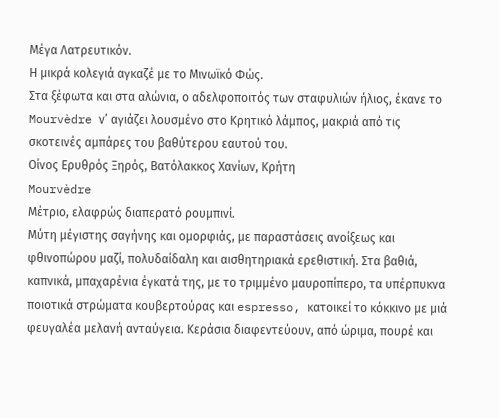Μέγα Λατρευτικόν.
Η μικρά κολεγιά αγκαζέ με το Μινωϊκό Φώς.
Στα ξέφωτα και στα αλώνια, ο αδελφοποιτός των σταφυλιών ήλιος, έκανε το Mourvèdre ν’ αγιάζει λουσμένο στο Κρητικό λάμπος, μακριά από τις σκοτεινές αμπάρες του βαθύτερου εαυτού του.
Οίνος Ερυθρός Ξηρός, Βατόλακκος Χανίων, Κρήτη
Mourvèdre
Μέτριο, ελαφρώς διαπερατό ρουμπινί.
Μύτη μέγιστης σαγήνης και ομορφιάς, με παραστάσεις ανοίξεως και φθινοπώρου μαζί, πολυδαίδαλη και αισθητηριακά ερεθιστική. Στα βαθιά, καπνικά, μπαχαρένια έγκατά της, με το τριμμένο μαυροπίπερο, τα υπέρπυκνα ποιοτικά στρώματα κουβερτούρας και espresso, κατοικεί το κόκκινο με μιά φευγαλέα μελανή ανταύγεια. Κεράσια διαφεντεύουν, από ώριμα, πουρέ και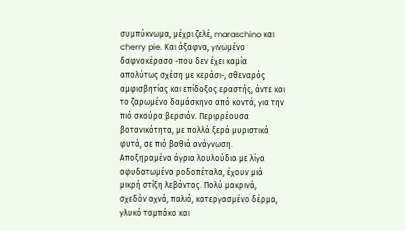συμπύκνωμα, μέχρι ζελέ, maraschino και cherry pie. Και άξαφνα, γινωμένο δαφνοκέρασο -που δεν έχει καμία απολύτως σχέση με κεράσι-, σθεναρός αμφισβητίας και επίδοξος εραστής, άντε και το ζαρωμένο δαμάσκηνο από κοντά, για την πιό σκούρα βερσιόν. Περιρρέουσα βοτανικότητα, με πολλά ξερά μυριστικά φυτά, σε πιό βαθιά ανάγνωση. Αποξηραμένα άγρια λουλούδια με λίγα αφυδατωμένα ροδοπέταλα, έχουν μιά μικρή στίξη λεβάντας. Πολύ μακρινά, σχεδόν αχνά, παλιό, κατεργασμένο δέρμα, γλυκό ταμπάκο και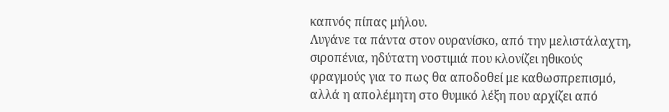καπνός πίπας μήλου.
Λυγάνε τα πάντα στον ουρανίσκο, από την μελιστάλαχτη, σιροπένια, ηδύτατη νοστιμιά που κλονίζει ηθικούς φραγμούς για το πως θα αποδοθεί με καθωσπρεπισμό, αλλά η απολέμητη στο θυμικό λέξη που αρχίζει από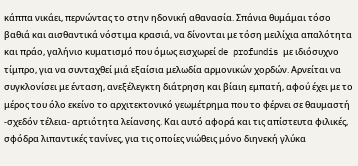κάππα νικάει, περνώντας το στην ηδονική αθανασία. Σπάνια θυμάμαι τόσο βαθιά και αισθαντικά νόστιμα κρασιά, να δίνονται με τόση μειλίχια απαλότητα και πράο, γαλήνιο κυματισμό που όμως εισχωρεί de profundis με ιδιόσυχνο τίμπρο, για να συνταχθεί μιά εξαίσια μελωδία αρμονικών χορδών. Αρνείται να συγκλονίσει με ένταση, ανεξέλεγκτη διάτρηση και βίαιη εμπατή, αφού έχει με το μέρος του όλο εκείνο το αρχιτεκτονικό γεωμέτρημα που το φέρνει σε θαυμαστή -σχεδόν τέλεια- αρτιότητα λείανσης. Και αυτό αφορά και τις απίστευτα φιλικές, σφόδρα λιπαντικές τανίνες, για τις οποίες νιώθεις μόνο διηνεκή γλύκα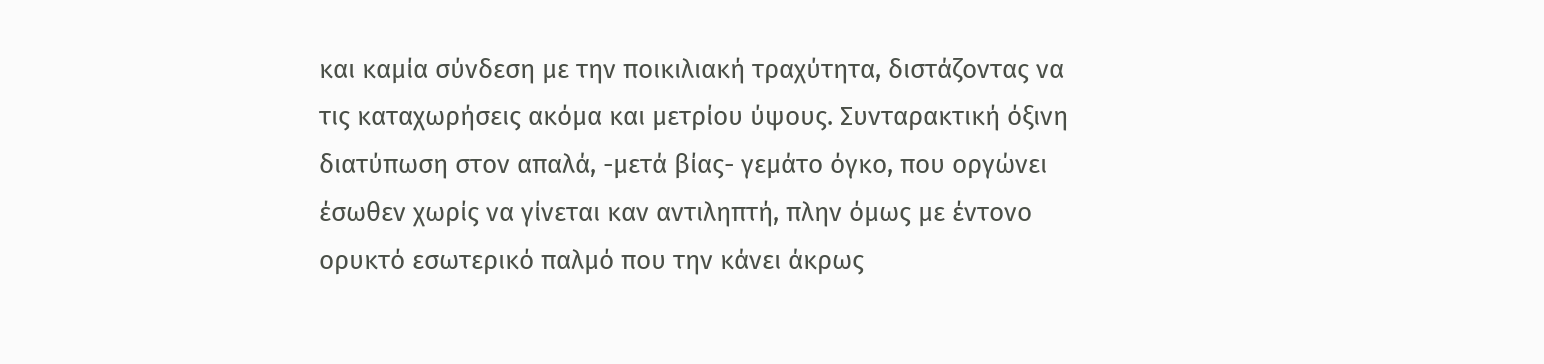και καμία σύνδεση με την ποικιλιακή τραχύτητα, διστάζοντας να τις καταχωρήσεις ακόμα και μετρίου ύψους. Συνταρακτική όξινη διατύπωση στον απαλά, -μετά βίας- γεμάτο όγκο, που οργώνει έσωθεν χωρίς να γίνεται καν αντιληπτή, πλην όμως με έντονο ορυκτό εσωτερικό παλμό που την κάνει άκρως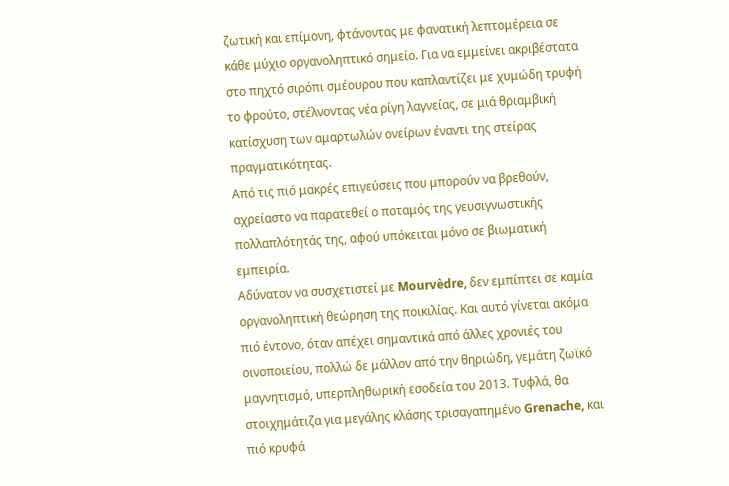ζωτική και επίμονη, φτάνοντας με φανατική λεπτομέρεια σε κάθε μύχιο οργανοληπτικό σημείο. Για να εμμείνει ακριβέστατα στο πηχτό σιρόπι σμέουρου που καπλαντίζει με χυμώδη τρυφή το φρούτο, στέλνοντας νέα ρίγη λαγνείας, σε μιά θριαμβική κατίσχυση των αμαρτωλών ονείρων έναντι της στείρας πραγματικότητας.
Από τις πιό μακρές επιγεύσεις που μπορούν να βρεθούν, αχρείαστο να παρατεθεί ο ποταμός της γευσιγνωστικής πολλαπλότητάς της, αφού υπόκειται μόνο σε βιωματική εμπειρία.
Αδύνατον να συσχετιστεί με Mourvèdre, δεν εμπίπτει σε καμία οργανοληπτική θεώρηση της ποικιλίας. Και αυτό γίνεται ακόμα πιό έντονο, όταν απέχει σημαντικά από άλλες χρονιές του οινοποιείου, πολλώ δε μάλλον από την θηριώδη, γεμάτη ζωϊκό μαγνητισμό, υπερπληθωρική εσοδεία του 2013. Τυφλά, θα στοιχημάτιζα για μεγάλης κλάσης τρισαγαπημένο Grenache, και πιό κρυφά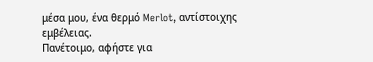μέσα μου, ένα θερμό Merlot, αντίστοιχης εμβέλειας.
Πανέτοιμο, αφήστε για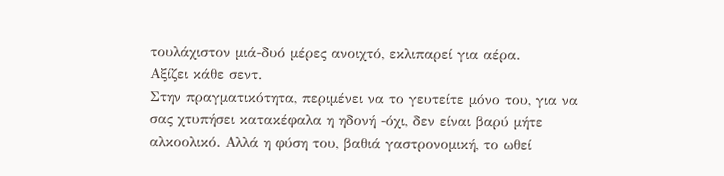τουλάχιστον μιά-δυό μέρες ανοιχτό, εκλιπαρεί για αέρα.
Αξίζει κάθε σεντ.
Στην πραγματικότητα, περιμένει να το γευτείτε μόνο του, για να σας χτυπήσει κατακέφαλα η ηδονή -όχι, δεν είναι βαρύ μήτε αλκοολικό. Αλλά η φύση του, βαθιά γαστρονομική, το ωθεί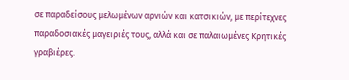σε παραδείσους μελωμένων αρνιών και κατσικιών, με περίτεχνες παραδοσιακές μαγειριές τους, αλλά και σε παλαιωμένες Κρητικές γραβιέρες.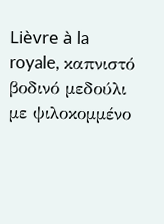Lièvre à la royale, καπνιστό βοδινό μεδούλι με ψιλοκομμένο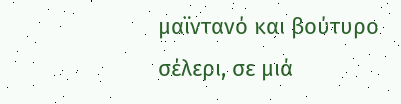μαϊντανό και βούτυρο σέλερι, σε μιά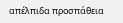απέλπιδα προσπάθεια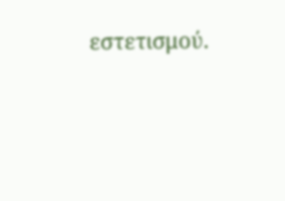εστετισμού.